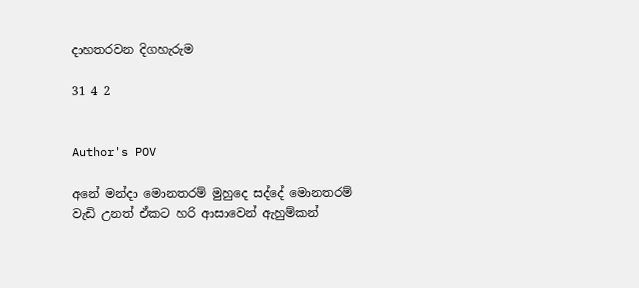දාහතරවන දිගහැරුම

31 4 2


Author's POV

අනේ මන්දා මොනතරම් මුහුදෙ සද්දේ මොනතරම් වැඩි උනත් ඒකට හරි ආසාවෙන් ඇහුම්කන්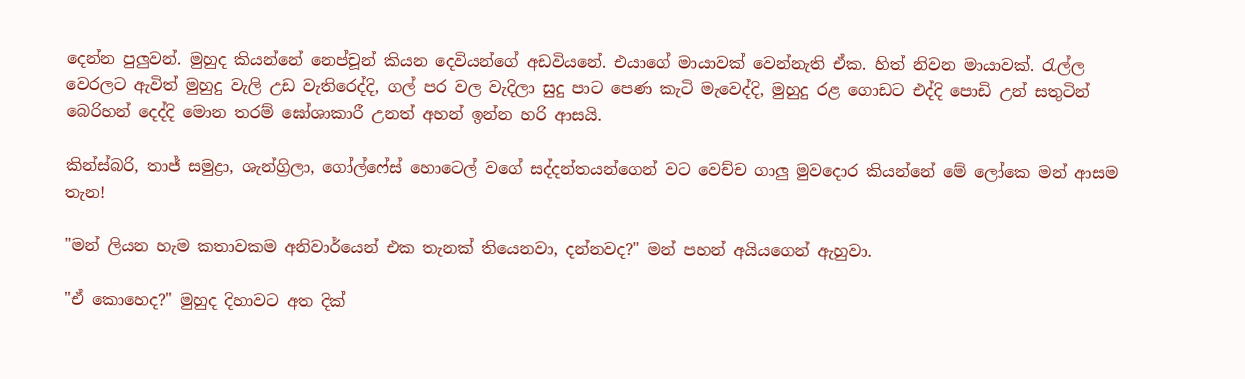දෙන්න පුලුවන්. මුහුද කියන්නේ නෙප්චූන් කියන දෙවියන්ගේ අඩවියනේ. එයාගේ මායාවක් වෙන්නැති ඒක. හිත් නිවන මායාවක්. රැල්ල වෙරලට ඇවිත් මුහුදු වැලි උඩ වැතිරෙද්දි, ගල් පර වල වැදිලා සුදු පාට පෙණ කැටි මැවෙද්දි, මුහුදු රළ ගොඩට එද්දි පොඩි උන් සතුටින් බෙරිහන් දෙද්දි මොන තරම් ඝෝශාකාරී උනත් අහන් ඉන්න හරි ආසයි.

කින්ස්බරි, තාජ් සමුද්‍රා, ශැන්ග්‍රිලා, ගෝල්ෆේස් හොටෙල් වගේ සද්දන්තයන්ගෙන් වට වෙච්ච ගාලු මුවදොර කියන්නේ මේ ලෝකෙ මන් ආසම තැන!

"මන් ලියන හැම කතාවකම අනිවාර්යෙන් එක තැනක් තියෙනවා, දන්නවද?" මන් පහන් අයියගෙන් ඇහුවා.

"ඒ කොහෙද?" මුහුද දිහාවට අත දික්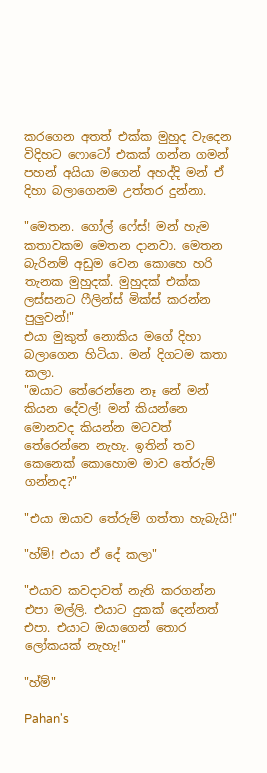කරගෙන අතත් එක්ක මුහුද වැදෙන විදිහට ෆොටෝ එකක් ගන්න ගමන් පහන් අයියා මගෙන් අහද්දි මන් ඒ දිහා බලාගෙනම උත්තර දුන්නා.

"මෙතන. ගෝල් ෆේස්! මන් හැම කතාවකම මෙතන දානවා. මෙතන බැරිනම් අඩුම වෙන කොහෙ හරි තැනක මුහුදක්. මුහුදක් එක්ක ලස්සනට ෆීලින්ස් මික්ස් කරන්න පුලුවන්!"
එයා මුකුත් නොකිය මගේ දිහා බලාගෙන හිටියා. මන් දිගටම කතා කලා.
"ඔයාට තේරෙන්නෙ නෑ නේ මන් කියන දේවල්! මන් කියන්නෙ මොනවද කියන්න මටවත් තේරෙන්නෙ නැහැ. ඉතින් තව කෙනෙක් කොහොම මාව තේරුම් ගන්නද?"

"එයා ඔයාව තේරුම් ගත්තා හැබැයි!"

"හ්ම්! එයා ඒ දේ කලා"

"එයාව කවදාවත් නැති කරගන්න එපා මල්ලි. එයාට දුකක් දෙන්නත් එපා. එයාට ඔයාගෙන් තොර ලෝකයක් නැහැ!"

"හ්ම්"

Pahan's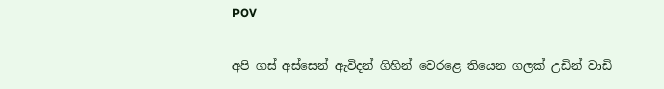POV

අපි ගස් අස්සෙන් ඇවිදන් ගිහින් වෙරළෙ තියෙන ගලක් උඩින් වාඩි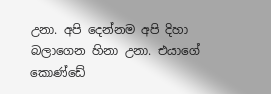උනා. අපි දෙන්නම අපි දිහා බලාගෙන හිනා උනා. එයාගේ කොණ්ඩේ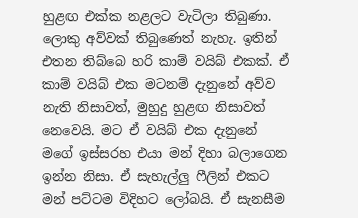හුළඟ එක්ක නළලට වැටිලා තිබුණා. ලොකු අව්වක් තිබුණෙත් නැහැ. ඉතින් එතන තිබ්බෙ හරි කාම් වයිබ් එකක්. ඒ කාම් වයිබ් එක මටනම් දැනුනේ අව්ව නැති නිසාවත්, මුහුදු හුළඟ නිසාවත් නෙවෙයි. මට ඒ වයිබ් එක දැනුනේ මගේ ඉස්සරහ එයා මන් දිහා බලාගෙන ඉන්න නිසා. ඒ සැහැල්ලු ෆීලින් එකට මන් පට්ටම විදිහට ලෝබයි. ඒ සැනසීම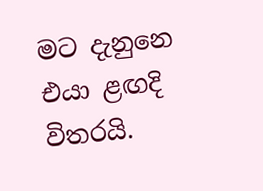මට දැනුනෙ එයා ළඟදි විතරයි.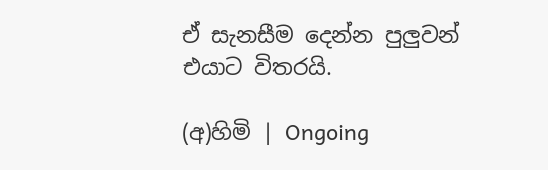ඒ සැනසීම දෙන්න පුලුවන් එයාට විතරයි.

(අ)හිමි | Ongoing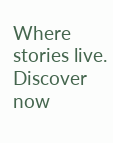Where stories live. Discover now